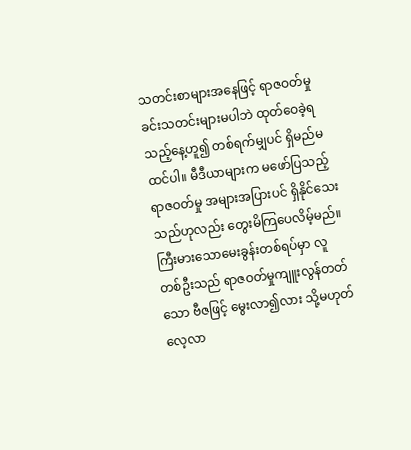သတင်းစာများအနေဖြင့် ရာဇဝတ်မှုခင်းသတင်းများမပါဘဲ ထုတ်ဝေခဲ့ရသည့်နေ့ဟူ၍ တစ်ရက်မျှပင် ရှိမည်မထင်ပါ။ မီဒီယာများက မဖော်ပြသည့်ရာဇဝတ်မှု အများအပြားပင် ရှိနိုင်သေးသည်ဟုလည်း တွေးမိကြပေလိမ့်မည်။ ကြီးမားသောမေးခွန်းတစ်ရပ်မှာ လူတစ်ဦးသည် ရာဇဝတ်မှုကျူးလွန်တတ်သော ဗီဇဖြင့် မွေးလာ၍လား သို့မဟုတ် လေ့လာ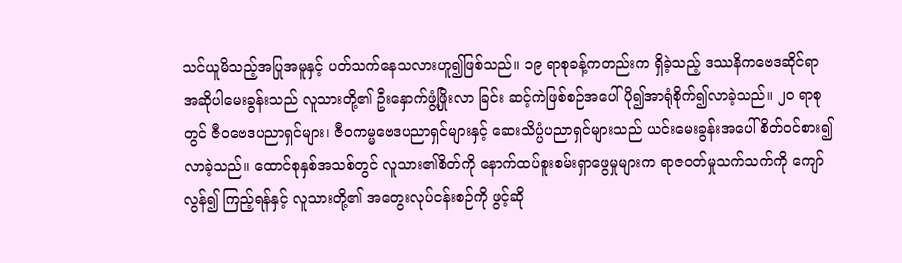သင်ယူမိသည့်အပြုအမူနှင့် ပတ်သက်နေသလားဟူ၍ဖြစ်သည်။ ၁၉ ရာစုခန့်ကတည်းက ရှိခဲ့သည့် ဒဿနိကဗေဒဆိုင်ရာ အဆိုပါမေးခွန်းသည် လူသားတို့၏ ဦးနှောက်ဖွံ့ဖြိုးလာ ခြင်း ဆင့်ကဲဖြစ်စဉ်အပေါ် ပို၍အာရုံစိုက်၍လာခဲ့သည်။ ၂၀ ရာစုတွင် ဇီဝဗေဒပညာရှင်များ၊ ဇီဝကမ္မဗေဒပညာရှင်များနှင့် ဆေးသိပ္ပံပညာရှင်များသည် ယင်းမေးခွန်းအပေါ် စိတ်ဝင်စား၍လာခဲ့သည်။ ထောင်စုနှစ်အသစ်တွင် လူသား၏စိတ်ကို နောက်ထပ်စူးစမ်းရှာဖွေမှုများက ရာဇဝတ်မှုသက်သက်ကို ကျော်လွန်၍ ကြည့်ရန်နှင့် လူသားတို့၏ အတွေးလုပ်ငန်းစဉ်ကို ဖွင့်ဆို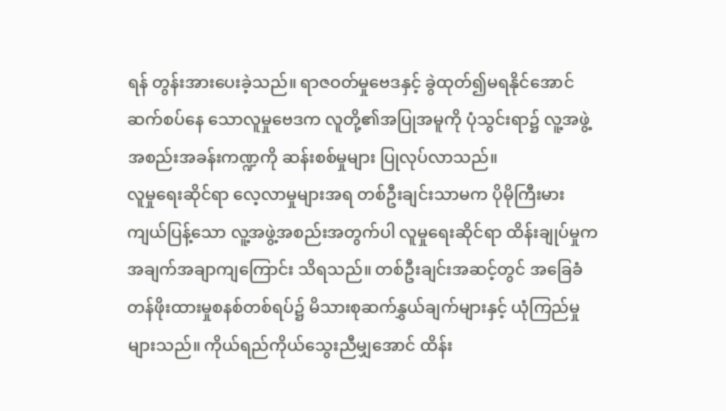ရန် တွန်းအားပေးခဲ့သည်။ ရာဇဝတ်မှုဗေဒနှင့် ခွဲထုတ်၍မရနိုင်အောင် ဆက်စပ်နေ သောလူမှုဗေဒက လူတို့၏အပြုအမူကို ပုံသွင်းရာ၌ လူ့အဖွဲ့အစည်းအခန်းကဏ္ဍကို ဆန်းစစ်မှုများ ပြုလုပ်လာသည်။
လူမှုရေးဆိုင်ရာ လေ့လာမှုများအရ တစ်ဦးချင်းသာမက ပိုမိုကြီးမားကျယ်ပြန့်သော လူ့အဖွဲ့အစည်းအတွက်ပါ လူမှုရေးဆိုင်ရာ ထိန်းချုပ်မှုက အချက်အချာကျကြောင်း သိရသည်။ တစ်ဦးချင်းအဆင့်တွင် အခြေခံတန်ဖိုးထားမှုစနစ်တစ်ရပ်၌ မိသားစုဆက်နွှယ်ချက်များနှင့် ယုံကြည်မှုများသည်။ ကိုယ်ရည်ကိုယ်သွေးညီမျှအောင် ထိန်း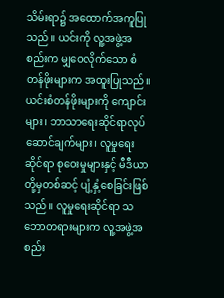သိမ်းရာ၌ အထောက်အကူပြုသည်။ ယင်းကို လူ့အဖွဲ့အစည်းက မျှဝေလိုက်သော စံတန်ဖိုးများက အထူးပြုသည်။ ယင်းစံတန်ဖိုးများကို ကျောင်းများ၊ ဘာသာရေးဆိုင်ရာလုပ်ဆောင်ချက်များ၊ လူမှုရေးဆိုင်ရာ စုဝေးမှုများနှင့် မီဒီယာတို့မှတစ်ဆင့် ပျံ့နှံ့စေခြင်းဖြစ်သည်။ လူမှုရေးဆိုင်ရာ သဘောတရားများက လူ့အဖွဲ့အစည်း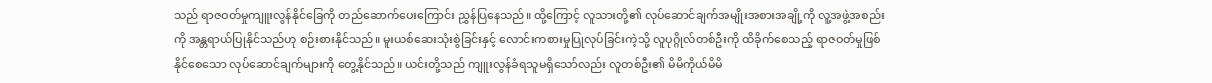သည် ရာဇဝတ်မှုကျူးလွန်နိုင်ခြေကို တည်ဆောက်ပေးကြောင်း ညွှန်ပြနေသည်။ ထို့ကြောင့် လူသားတို့၏ လုပ်ဆောင်ချက်အမျိုးအစားအချို့ကို လူ့အဖွဲ့အစည်းကို အန္တရာယ်ပြုနိုင်သည်ဟု စဉ်းစားနိုင်သည်။ မူးယစ်ဆေးသုံးစွဲခြင်းနှင့် လောင်းကစားမှုပြုလုပ်ခြင်းကဲ့သို့ လူပုဂ္ဂိုလ်တစ်ဦးကို ထိခိုက်စေသည့် ရာဇဝတ်မှုဖြစ်နိုင်စေသော လုပ်ဆောင်ချက်များကို တွေ့နိုင်သည်။ ယင်းတို့သည် ကျူးလွန်ခံရသူမရှိသော်လည်း လူတစ်ဦး၏ မိမိကိုယ်မိမိ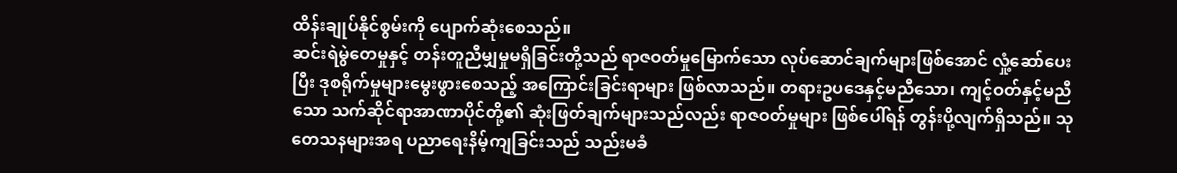ထိန်းချုပ်နိုင်စွမ်းကို ပျောက်ဆုံးစေသည်။
ဆင်းရဲမွဲတေမှုနှင့် တန်းတူညီမျှမှုမရှိခြင်းတို့သည် ရာဇဝတ်မှုမြောက်သော လုပ်ဆောင်ချက်များဖြစ်အောင် လှုံ့ဆော်ပေးပြီး ဒုစရိုက်မှုများမွေးဖွားစေသည့် အကြောင်းခြင်းရာများ ဖြစ်လာသည်။ တရားဥပဒေနှင့်မညီသော၊ ကျင့်ဝတ်နှင့်မညီသော သက်ဆိုင်ရာအာဏာပိုင်တို့၏ ဆုံးဖြတ်ချက်များသည်လည်း ရာဇဝတ်မှုများ ဖြစ်ပေါ်ရန် တွန်းပို့လျက်ရှိသည်။ သုတေသနများအရ ပညာရေးနိမ့်ကျခြင်းသည် သည်းမခံ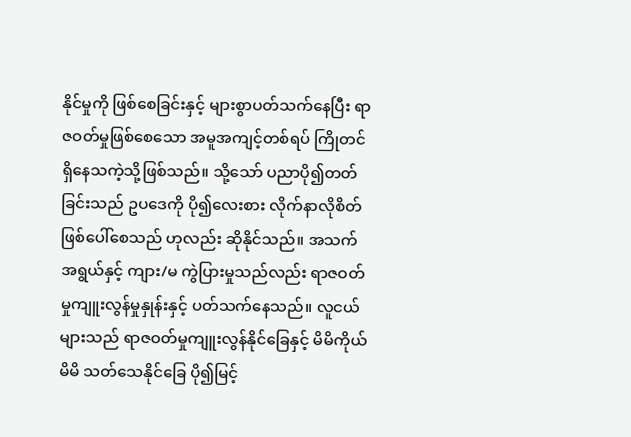နိုင်မှုကို ဖြစ်စေခြင်းနှင့် များစွာပတ်သက်နေပြီး ရာဇဝတ်မှုဖြစ်စေသော အမူအကျင့်တစ်ရပ် ကြိုတင်ရှိနေသကဲ့သို့ဖြစ်သည်။ သို့သော် ပညာပို၍တတ်ခြင်းသည် ဥပဒေကို ပို၍လေးစား လိုက်နာလိုစိတ် ဖြစ်ပေါ်စေသည် ဟုလည်း ဆိုနိုင်သည်။ အသက်အရွယ်နှင့် ကျား/မ ကွဲပြားမှုသည်လည်း ရာဇဝတ်မှုကျူးလွန်မှုနှုန်းနှင့် ပတ်သက်နေသည်။ လူငယ်များသည် ရာဇဝတ်မှုကျူးလွန်နိုင်ခြေနှင့် မိမိကိုယ်မိမိ သတ်သေနိုင်ခြေ ပို၍မြင့်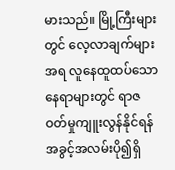မားသည်။ မြို့ကြီးများတွင် လေ့လာချက်များအရ လူနေထူထပ်သော နေရာများတွင် ရာဇဝတ်မှုကျူးလွန်နိုင်ရန် အခွင့်အလမ်းပို၍ရှိ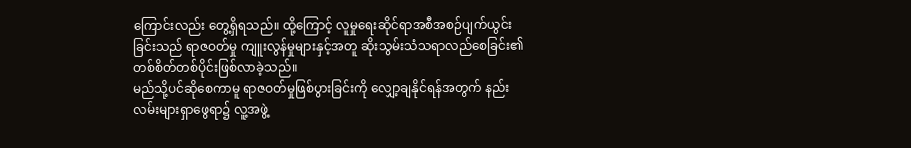ကြောင်းလည်း တွေ့ရှိရသည်။ ထို့ကြောင့် လူမှုရေးဆိုင်ရာအစီအစဉ်ပျက်ယွင်းခြင်းသည် ရာဇဝတ်မှု ကျူးလွန်မှုများနှင့်အတူ ဆိုးသွမ်းသံသရာလည်စေခြင်း၏ တစ်စိတ်တစ်ပိုင်းဖြစ်လာခဲ့သည်။
မည်သို့ပင်ဆိုစေကာမူ ရာဇဝတ်မှုဖြစ်ပွားခြင်းကို လျှော့ချနိုင်ရန်အတွက် နည်းလမ်းများရှာဖွေရာ၌ လူ့အဖွဲ့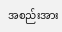အစည်းအား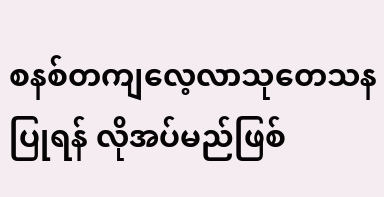စနစ်တကျလေ့လာသုတေသနပြုရန် လိုအပ်မည်ဖြစ်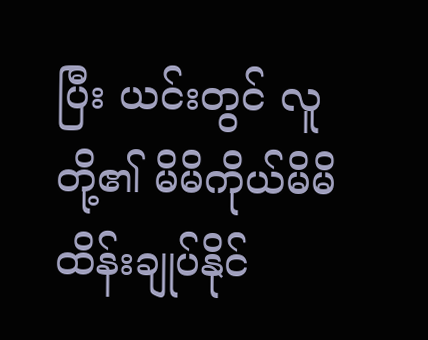ပြီး ယင်းတွင် လူတို့၏ မိမိကိုယ်မိမိ ထိန်းချုပ်နိုင်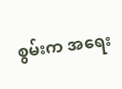စွမ်းက အရေး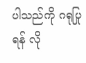ပါသည်ကို ဂရုပြုရန် လို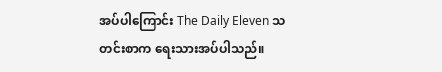အပ်ပါကြောင်း The Daily Eleven သတင်းစာက ရေးသားအပ်ပါသည်။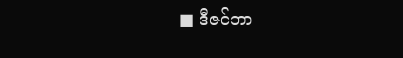■ ဒီဇင်ဘာ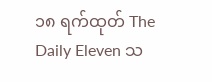၁၈ ရက်ထုတ် The Daily Eleven သ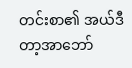တင်းစာ၏ အယ်ဒီတာ့အာဘော်